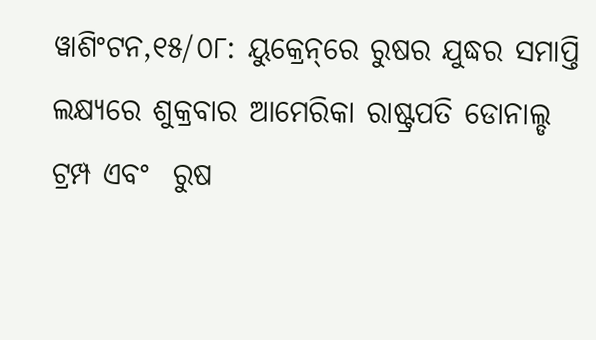ୱାଶିଂଟନ,୧୫/୦୮: ୟୁକ୍ରେନ୍‌ରେ ରୁଷର ଯୁଦ୍ଧର ସମାପ୍ତି ଲକ୍ଷ୍ୟରେ ଶୁକ୍ରବାର ଆମେରିକା ରାଷ୍ଟ୍ରପତି ଡୋନାଲ୍ଡ ଟ୍ରମ୍ପ ଏବଂ  ରୁଷ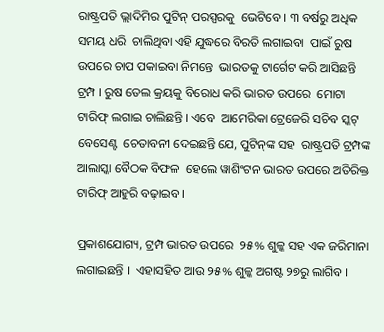ରାଷ୍ଟ୍ରପତି ଭ୍ଲାଦିମିର ପୁଟିନ୍‌ ପରସ୍ପରକୁ  ଭେଟିବେ । ୩ ବର୍ଷରୁ ଅଧିକ ସମୟ ଧରି  ଚାଲିଥିବା ଏହି ଯୁଦ୍ଧରେ ବିରତି ଲଗାଇବା  ପାଇଁ ରୁଷ ଉପରେ ଚାପ ପକାଇବା ନିମନ୍ତେ  ଭାରତକୁ ଟାର୍ଗେଟ କରି ଆସିଛନ୍ତି ଟ୍ରମ୍ପ । ରୁଷ ତେଲ କ୍ରୟକୁ ବିରୋଧ କରି ଭାରତ ଉପରେ  ମୋଟା ଟାରିଫ୍‌ ଲଗାଇ ଚାଲିଛନ୍ତି । ଏବେ  ଆମେରିକା ଟ୍ରେଜେରି ସଚିବ ସ୍କଟ୍‌ ବେସେଣ୍ଟ  ଚେତାବନୀ ଦେଇଛନ୍ତି ଯେ, ପୁଟିନ୍‌ଙ୍କ ସହ  ରାଷ୍ଟ୍ରପତି ଟ୍ରମ୍ପଙ୍କ ଆଲାସ୍କା ବୈଠକ ବିଫଳ  ହେଲେ ୱାଶିଂଟନ ଭାରତ ଉପରେ ଅତିରିକ୍ତ  ଟାରିଫ୍‌ ଆହୁରି ବଢ଼ାଇବ ।

ପ୍ରକାଶଯୋଗ୍ୟ, ଟ୍ରମ୍ପ ଭାରତ ଉପରେ  ୨୫% ଶୁଳ୍କ ସହ ଏକ ଜରିମାନା ଲଗାଇଛନ୍ତି ।  ଏହାସହିତ ଆଉ ୨୫% ଶୁଳ୍କ ଅଗଷ୍ଟ ୨୭ରୁ ଲାଗିବ ।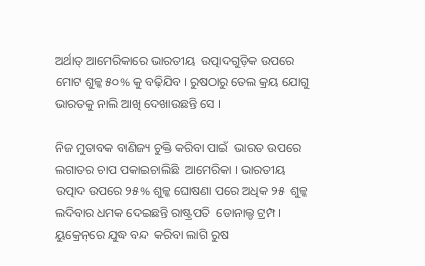ଅର୍ଥାତ୍‌ ଆମେରିକାରେ ଭାରତୀୟ  ଉତ୍ପାଦଗୁଡ଼ିକ ଉପରେ ମୋଟ ଶୁଳ୍କ ୫୦% କୁ ବଢ଼ିଯିବ । ରୁଷଠାରୁ ତେଲ କ୍ରୟ ଯୋଗୁ ଭାରତକୁ ନାଲି ଆଖି ଦେଖାଉଛନ୍ତି ସେ ।

ନିଜ ମୁତାବକ ବାଣିଜ୍ୟ ଚୁକ୍ତି କରିବା ପାଇଁ  ଭାରତ ଉପରେ ଲଗାତର ଚାପ ପକାଇଚାଲିଛି  ଆମେରିକା । ଭାରତୀୟ ଉତ୍ପାଦ ଉପରେ ୨୫% ଶୁଳ୍କ ଘୋଷଣା ପରେ ଅଧିକ ୨୫  ଶୁଳ୍କ ଲଦିବାର ଧମକ ଦେଇଛନ୍ତି ରାଷ୍ଟ୍ରପତି  ଡୋନାଲ୍ଡ ଟ୍ରମ୍ପ । ୟୁକ୍ରେନ୍‌ରେ ଯୁଦ୍ଧ ବନ୍ଦ  କରିବା ଲାଗି ରୁଷ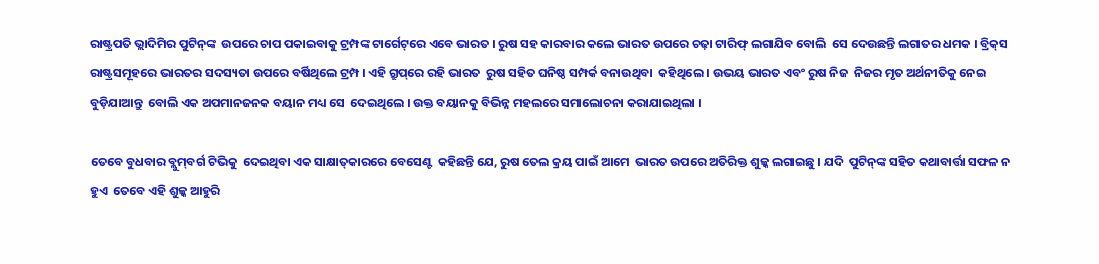ରାଷ୍ଟ୍ରପତି ଭ୍ଲାଦିମିର ପୁଟିନ୍‌ଙ୍କ  ଉପରେ ଚାପ ପକାଇବାକୁ ଟ୍ରମ୍ପଙ୍କ ଟାର୍ଗେଟ୍‌ରେ ଏବେ ଭାରତ । ରୁଷ ସହ କାରବାର କଲେ ଭାରତ ଉପରେ ଚଢ଼ା ଟାରିଫ୍‌ ଲଗାଯିବ ବୋଲି  ସେ ଦେଉଛନ୍ତି ଲଗାତର ଧମକ । ବ୍ରିକ୍‌ସ ରାଷ୍ଟ୍ରସମୂହରେ ଭାରତର ସଦସ୍ୟତା ଉପରେ ବର୍ଷିଥିଲେ ଟ୍ରମ୍ପ । ଏହି ଗ୍ରୁପ୍‌ରେ ରହି ଭାରତ  ରୁଷ ସହିତ ଘନିଷ୍ଠ ସମ୍ପର୍କ ବନାଉଥିବା  କହିଥିଲେ । ଉଭୟ ଭାରତ ଏବଂ ରୁଷ ନିଜ  ନିଜର ମୃତ ଅର୍ଥନୀତିକୁ ନେଇ ବୁଡ଼ିଯାଆନ୍ତୁ  ବୋଲି ଏକ ଅପମାନଜନକ ବୟାନ ମଧ୍ୟ ସେ  ଦେଇଥିଲେ । ଉକ୍ତ ବୟାନକୁ ବିଭିନ୍ନ ମହଲରେ ସମାଲୋଚନା କରାଯାଇଥିଲା ।

ତେବେ ବୁଧବାର ବ୍ଲୁମ୍‌ବର୍ଗ ଟିଭିକୁ  ଦେଇଥିବା ଏକ ସାକ୍ଷାତ୍‌କାରରେ ବେସେଣ୍ଟ  କହିଛନ୍ତି ଯେ, ରୁଷ ତେଲ କ୍ରୟ ପାଇଁ ଆମେ  ଭାରତ ଉପରେ ଅତିରିକ୍ତ ଶୁଳ୍କ ଲଗାଇଛୁ । ଯଦି  ପୁଟିନ୍‌ଙ୍କ ସହିତ କଥାବାର୍ତ୍ତା ସଫଳ ନ ହୁଏ  ତେବେ ଏହି ଶୁଳ୍କ ଆହୁରି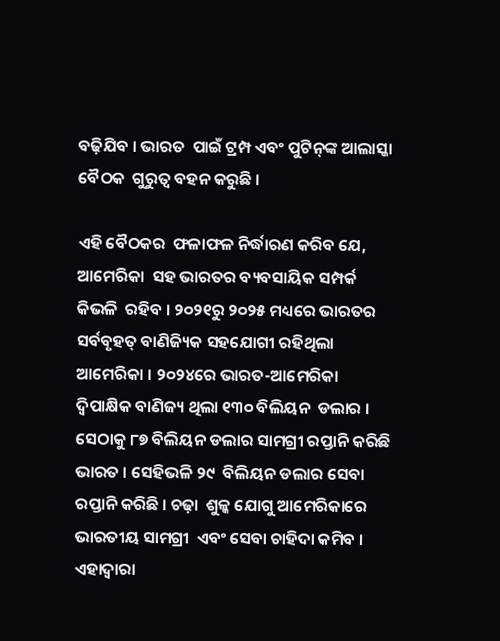ବଢ଼ିଯିବ । ଭାରତ  ପାଇଁ ଟ୍ରମ୍ପ ଏବଂ ପୁଟିନ୍‌ଙ୍କ ଆଲାସ୍କା ବୈଠକ  ଗୁରୁତ୍ୱ ବହନ କରୁଛି ।

ଏହି ବୈଠକର  ଫଳାଫଳ ନିର୍ଦ୍ଧାରଣ କରିବ ଯେ, ଆମେରିକା  ସହ ଭାରତର ବ୍ୟବସାୟିକ ସମ୍ପର୍କ କିଭଳି  ରହିବ । ୨୦୨୧ରୁ ୨୦୨୫ ମଧ୍ୟରେ ଭାରତର  ସର୍ବବୃହତ୍‌ ବାଣିଜ୍ୟିକ ସହଯୋଗୀ ରହିଥିଲା ଆମେରିକା । ୨୦୨୪ରେ ଭାରତ-ଆମେରିକା  ଦ୍ୱିପାକ୍ଷିକ ବାଣିଜ୍ୟ ଥିଲା ୧୩୦ ବିଲିୟନ  ଡଲାର । ସେଠାକୁ ୮୭ ବିଲିୟନ ଡଲାର ସାମଗ୍ରୀ ରପ୍ତାନି କରିଛି ଭାରତ । ସେହିଭଳି ୨୯  ବିଲିୟନ ଡଲାର ସେବା ରପ୍ତାନି କରିଛି । ଚଢ଼ା  ଶୁଳ୍କ ଯୋଗୁ ଆମେରିକାରେ ଭାରତୀୟ ସାମଗ୍ରୀ  ଏବଂ ସେବା ଚାହିଦା କମିବ । ଏହାଦ୍ୱାରା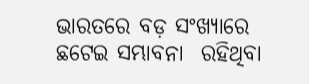ଭାରତରେ ବଡ଼ ସଂଖ୍ୟାରେ ଛଟେଇ ସମ୍ଭାବନା  ରହିଥିବା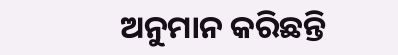ଅନୁମାନ କରିଛନ୍ତି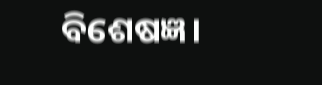ବିଶେଷଜ୍ଞ।